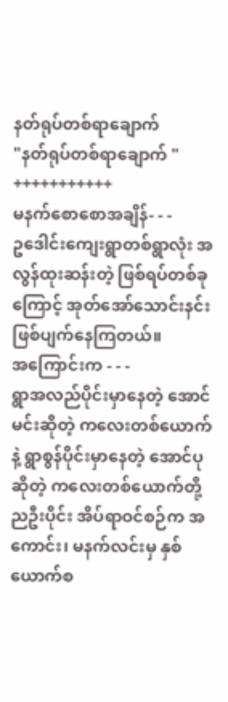နတ်ရုပ်တစ်ရာချောက်
"နတ်ရုပ်တစ်ရာချောက် "
+++++++++++
မနက်စောစောအချိန်- - -
ဥဒေါင်းကျေးရွာတစ်ရွာလုံး အလွန်ထုးဆန်းတဲ့ ဖြစ်ရပ်တစ်ခုကြောင့် အုတ်အော်သောင်းနင်းဖြစ်ပျက်နေကြတယ်။
အကြောင်းက - - -
ရွာအလည်ပိုင်းမှာနေတဲ့ အောင်မင်းဆိုတဲ့ ကလေးတစ်ယောက်နဲ့ ရွာစွန်ပိုင်းမှာနေတဲ့ အောင်ပုဆိုတဲ့ ကလေးတစ်ယောက်တို့ ညဦးပိုင်း အိပ်ရာဝင်စဉ်က အကောင်း၊ မနက်လင်းမှ နှစ်ယောက်စ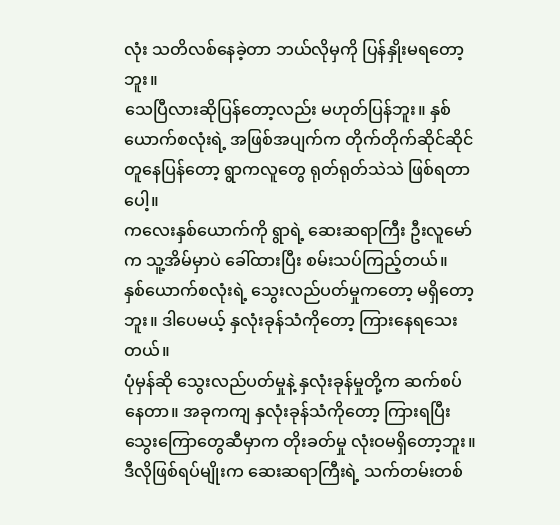လုံး သတိလစ်နေခဲ့တာ ဘယ်လိုမှကို ပြန်နှိုးမရတော့ဘူး။
သေပြီလားဆိုပြန်တော့လည်း မဟုတ်ပြန်ဘူး။ နှစ်ယောက်စလုံးရဲ့ အဖြစ်အပျက်က တိုက်တိုက်ဆိုင်ဆိုင် တူနေပြန်တော့ ရွာကလူတွေ ရုတ်ရုတ်သဲသဲ ဖြစ်ရတာပေါ့။
ကလေးနှစ်ယောက်ကို ရွာရဲ့ ဆေးဆရာကြီး ဦးလူမော်က သူ့အိမ်မှာပဲ ခေါ်ထားပြီး စမ်းသပ်ကြည့်တယ်။
နှစ်ယောက်စလုံးရဲ့ သွေးလည်ပတ်မှုကတော့ မရှိတော့ဘူး။ ဒါပေမယ့် နှလုံးခုန်သံကိုတော့ ကြားနေရသေးတယ်။
ပုံမှန်ဆို သွေးလည်ပတ်မှုနဲ့ နှလုံးခုန်မှုတို့က ဆက်စပ်နေတာ။ အခုကကျ နှလုံးခုန်သံကိုတော့ ကြားရပြီး သွေးကြောတွေဆီမှာက တိုးခတ်မှု လုံးဝမရှိတော့ဘူး။
ဒီလိုဖြစ်ရပ်မျိုးက ဆေးဆရာကြီးရဲ့ သက်တမ်းတစ်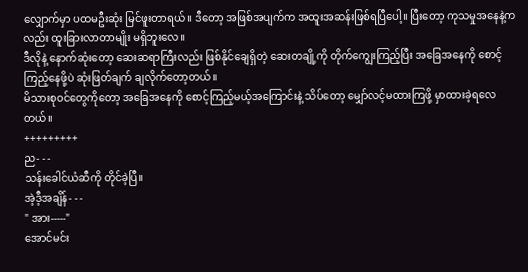လျှောက်မှာ ပထမဦးဆုံး မြင်ဖူးတာရယ်။ ဒီတော့ အဖြစ်အပျက်က အထူးအဆန်းဖြစ်ရပြီပေါ့။ ပြီးတော့ ကုသမှုအနေနဲ့ကလည်း ထူးခြားလာတာမျိုး မရှိဘူးလေ။
ဒီလိုနဲ့ နောက်ဆုံးတော့ ဆေးဆရာကြီးလည်း ဖြစ်နိုင်ချေရှိတဲ့ ဆေးတချို့ကို တိုက်ကျွေးကြည့်ပြီး အခြေအနေကို စောင့်ကြည့်နေဖို့ပဲ ဆုံးဖြတ်ချက် ချလိုက်တော့တယ်။
မိသားစုဝင်တွေကိုတော့ အခြေအနေကို စောင့်ကြည့်မယ့်အကြောင်းနဲ့ သိပ်တော့ မျှော်လင့်မထားကြဖို့ မှာထားခဲ့ရလေတယ်။
+++++++++
ည- - -
သန်းခေါင်ယံဆီကို တိုင်ခဲ့ပြီ။
အဲ့ဒီ့အချိန်- - -
" အား-----"
အောင်မင်း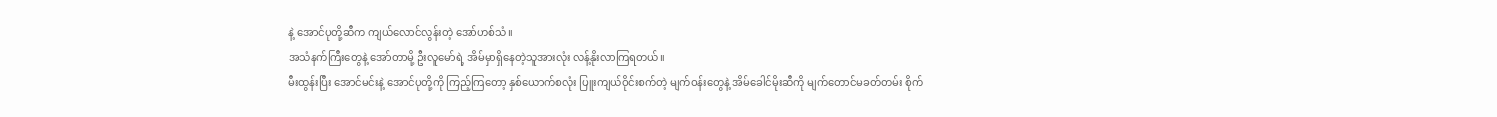နဲ့ အောင်ပုတို့ဆီက ကျယ်လောင်လွန်းတဲ့ အော်ဟစ်သံ။
အသံနက်ကြီးတွေနဲ့ အော်တာမို့ ဦးလူမော်ရဲ့ အိမ်မှာရှိနေတဲ့သူအားလုံး လန့်နိုးလာကြရတယ်။
မီးထွန်းပြီး အောင်မင်းနဲ့ အောင်ပုတို့ကို ကြည့်ကြတော့ နှစ်ယောက်စလုံး ပြူးကျယ်ဝိုင်းစက်တဲ့ မျက်ဝန်းတွေနဲ့ အိမ်ခေါင်မိုးဆီကို မျက်တောင်မခတ်တမ်း စိုက်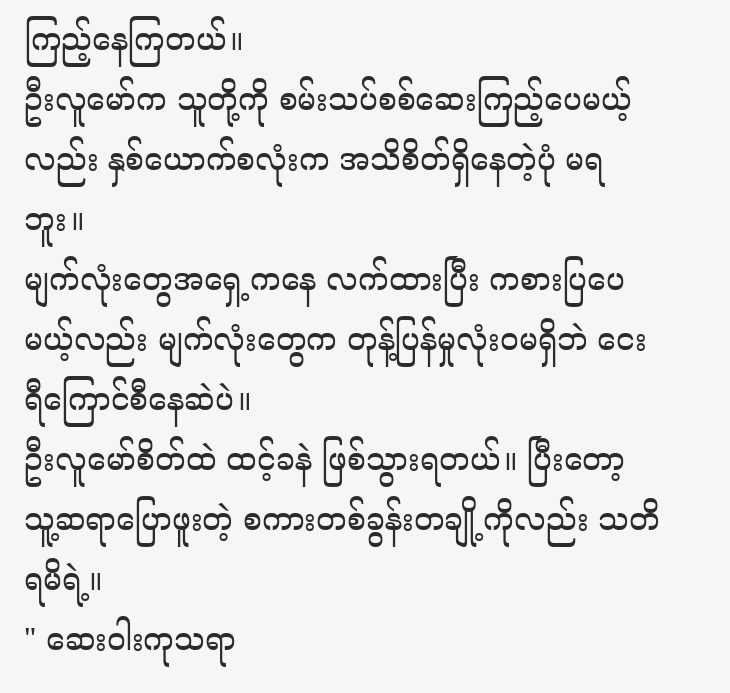ကြည့်နေကြတယ်။
ဦးလူမော်က သူတို့ကို စမ်းသပ်စစ်ဆေးကြည့်ပေမယ့်လည်း နှစ်ယောက်စလုံးက အသိစိတ်ရှိနေတဲ့ပုံ မရဘူး။
မျက်လုံးတွေအရှေ့ကနေ လက်ထားပြီး ကစားပြပေမယ့်လည်း မျက်လုံးတွေက တုန့်ပြန်မှုလုံးဝမရှိဘဲ ငေးရီကြောင်စီနေဆဲပဲ။
ဦးလူမော်စိတ်ထဲ ထင့်ခနဲ ဖြစ်သွားရတယ်။ ပြီးတော့ သူ့ဆရာပြောဖူးတဲ့ စကားတစ်ခွန်းတချို့ကိုလည်း သတိရမိရဲ့။
" ဆေးဝါးကုသရာ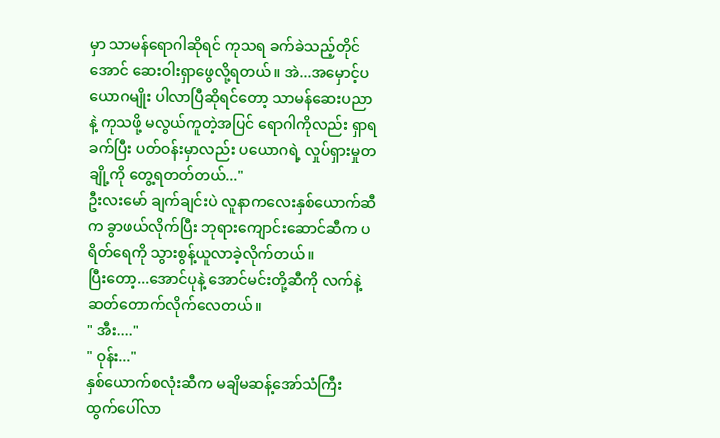မှာ သာမန်ရောဂါဆိုရင် ကုသရ ခက်ခဲသည့်တိုင်အောင် ဆေးဝါးရှာဖွေလို့ရတယ်။ အဲ...အမှောင့်ပယောဂမျိုး ပါလာပြီဆိုရင်တော့ သာမန်ဆေးပညာနဲ့ ကုသဖို့ မလွယ်ကူတဲ့အပြင် ရောဂါကိုလည်း ရှာရခက်ပြီး ပတ်ဝန်းမှာလည်း ပယောဂရဲ့ လှုပ်ရှားမှုတချို့ကို တွေ့ရတတ်တယ်..."
ဦးလးမော် ချက်ချင်းပဲ လူနာကလေးနှစ်ယောက်ဆီက ခွာဖယ်လိုက်ပြီး ဘုရားကျောင်းဆောင်ဆီက ပရိတ်ရေကို သွားစွန့်ယူလာခဲ့လိုက်တယ်။
ပြီးတော့...အောင်ပုနဲ့ အောင်မင်းတို့ဆီကို လက်နဲ့ ဆတ်တောက်လိုက်လေတယ်။
" အီး...."
" ဝုန်း..."
နှစ်ယောက်စလုံးဆီက မချိမဆန့်အော်သံကြီး ထွက်ပေါ်လာ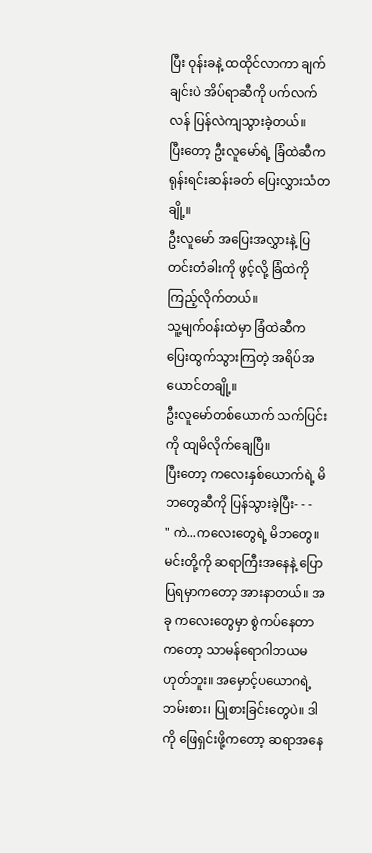ပြီး ဝုန်းခနဲ့ ထထိုင်လာကာ ချက်ချင်းပဲ အိပ်ရာဆီကို ပက်လက်လန် ပြန်လဲကျသွားခဲ့တယ်။
ပြီးတော့ ဦးလူမော်ရဲ့ ခြံထဲဆီက ရုန်းရင်းဆန်းခတ် ပြေးလွှားသံတချို့။
ဦးလူမော် အပြေးအလွှားနဲ့ ပြတင်းတံခါးကို ဖွင့်လို့ ခြံထဲကို ကြည့်လိုက်တယ်။
သူ့မျက်ဝန်းထဲမှာ ခြံထဲဆီက ပြေးထွက်သွားကြတဲ့ အရိပ်အယောင်တချို့။
ဦးလူမော်တစ်ယောက် သက်ပြင်းကို ထျမိလိုက်ချေပြီ။
ပြီးတော့ ကလေးနှစ်ယောက်ရဲ့ မိဘတွေဆီကို ပြန်သွားခဲ့ပြီး- - -
" ကဲ...ကလေးတွေရဲ့ မိဘတွေ။ မင်းတို့ကို ဆရာကြီးအနေနဲ့ ပြောပြရမှာကတော့ အားနာတယ်။ အခု ကလေးတွေမှာ စွဲကပ်နေတာကတော့ သာမန်ရောဂါဘယမဟုတ်ဘူး။ အမှောင့်ပယောဂရဲ့ ဘမ်းစား၊ ပြုစားခြင်းတွေပဲ။ ဒါကို ဖြေရှင်းဖို့ကတော့ ဆရာအနေ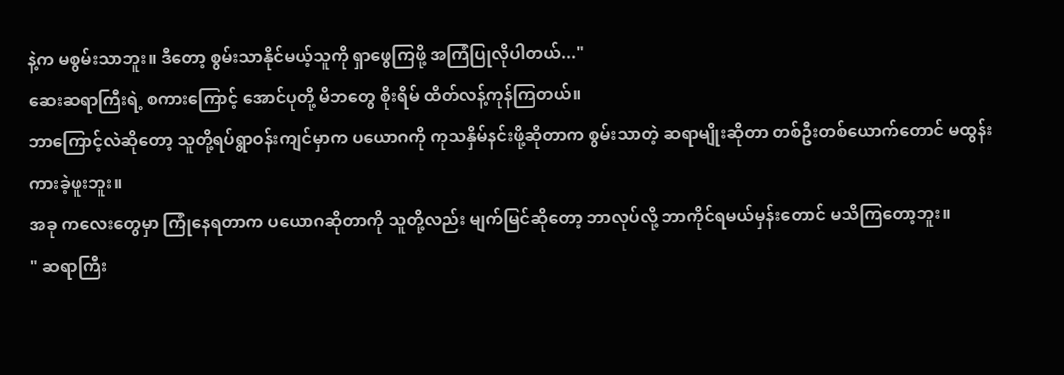နဲ့က မစွမ်းသာဘူး။ ဒီတော့ စွမ်းသာနိုင်မယ့်သူကို ရှာဖွေကြဖို့ အကြံပြုလိုပါတယ်..."
ဆေးဆရာကြီးရဲ့ စကားကြောင့် အောင်ပုတို့ မိဘတွေ စိုးရိမ် ထိတ်လန့်ကုန်ကြတယ်။
ဘာကြောင့်လဲဆိုတော့ သူတို့ရပ်ရွာဝန်းကျင်မှာက ပယောဂကို ကုသနှိမ်နင်းဖို့ဆိုတာက စွမ်းသာတဲ့ ဆရာမျိုးဆိုတာ တစ်ဦးတစ်ယောက်တောင် မထွန်းကားခဲ့ဖူးဘူး။
အခု ကလေးတွေမှာ ကြုံနေရတာက ပယောဂဆိုတာကို သူတို့လည်း မျက်မြင်ဆိုတော့ ဘာလုပ်လို့ ဘာကိုင်ရမယ်မှန်းတောင် မသိကြတော့ဘူး။
" ဆရာကြီး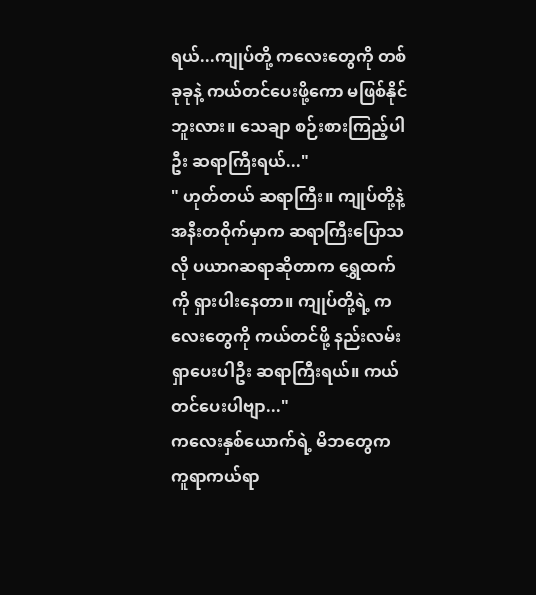ရယ်...ကျုပ်တို့ ကလေးတွေကို တစ်ခုခုနဲ့ ကယ်တင်ပေးဖို့ကော မဖြစ်နိုင်ဘူးလား။ သေချာ စဉ်းစားကြည့်ပါဦး ဆရာကြီးရယ်..."
" ဟုတ်တယ် ဆရာကြီး။ ကျုပ်တို့နဲ့ အနီးတဝိုက်မှာက ဆရာကြီးပြောသလို ပယာဂဆရာဆိုတာက ရွှေထက်ကို ရှားပါးနေတာ။ ကျုပ်တို့ရဲ့ ကလေးတွေကို ကယ်တင်ဖို့ နည်းလမ်းရှာပေးပါဦး ဆရာကြီးရယ်။ ကယ်တင်ပေးပါဗျာ..."
ကလေးနှစ်ယောက်ရဲ့ မိဘတွေက ကူရာကယ်ရာ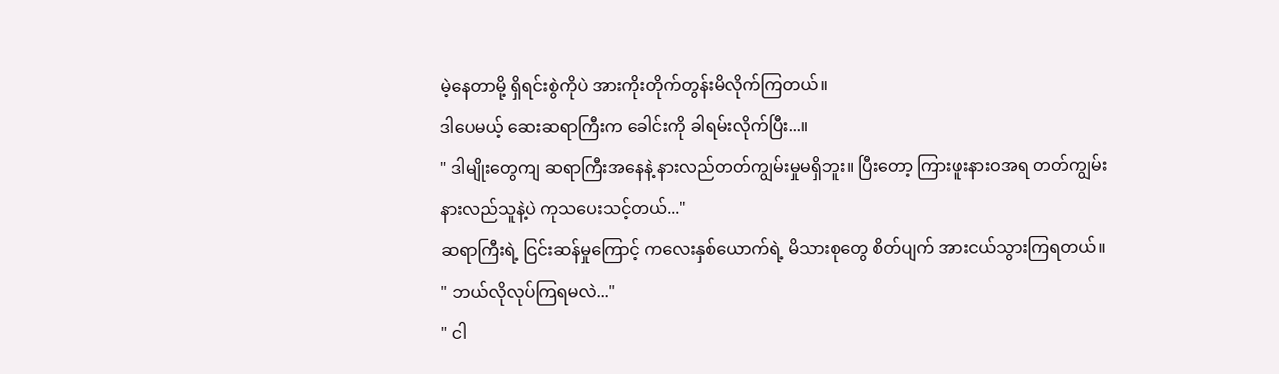မဲ့နေတာမို့ ရှိရင်းစွဲကိုပဲ အားကိုးတိုက်တွန်းမိလိုက်ကြတယ်။
ဒါပေမယ့် ဆေးဆရာကြီးက ခေါင်းကို ခါရမ်းလိုက်ပြီး...။
" ဒါမျိုးတွေကျ ဆရာကြီးအနေနဲ့ နားလည်တတ်ကျွမ်းမှုမရှိဘူး။ ပြီးတော့ ကြားဖူးနားဝအရ တတ်ကျွမ်းနားလည်သူနဲ့ပဲ ကုသပေးသင့်တယ်..."
ဆရာကြီးရဲ့ ငြင်းဆန်မှုကြောင့် ကလေးနှစ်ယောက်ရဲ့ မိသားစုတွေ စိတ်ပျက် အားငယ်သွားကြရတယ်။
" ဘယ်လိုလုပ်ကြရမလဲ..."
" ငါ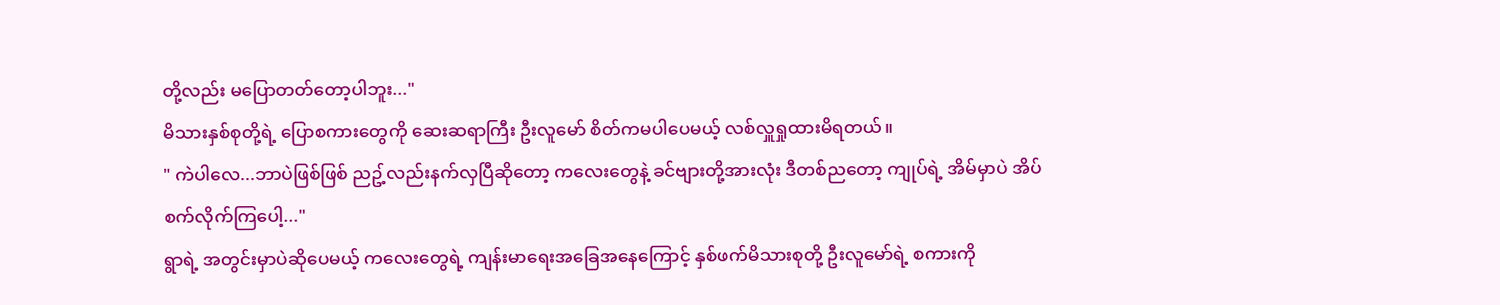တို့လည်း မပြောတတ်တော့ပါဘူး..."
မိသားနှစ်စုတို့ရဲ့ ပြောစကားတွေကို ဆေးဆရာကြီး ဦးလူမော် စိတ်ကမပါပေမယ့် လစ်လှူရှုထားမိရတယ်။
" ကဲပါလေ...ဘာပဲဖြစ်ဖြစ် ညဥ့်လည်းနက်လှပြီဆိုတော့ ကလေးတွေနဲ့ ခင်ဗျားတို့အားလုံး ဒီတစ်ညတော့ ကျုပ်ရဲ့ အိမ်မှာပဲ အိပ်စက်လိုက်ကြပေါ့..."
ရွာရဲ့ အတွင်းမှာပဲဆိုပေမယ့် ကလေးတွေရဲ့ ကျန်းမာရေးအခြေအနေကြောင့် နှစ်ဖက်မိသားစုတို့ ဦးလူမော်ရဲ့ စကားကို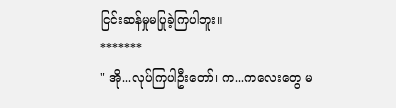ငြင်းဆန်မှုမပြုခဲ့ကြပါဘူး။
*******
" အို...လုပ်ကြပါဦးတော်၊ က...ကလေးတွေ မ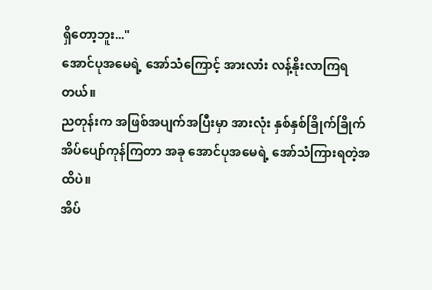ရှိတော့ဘူး..."
အောင်ပုအမေရဲ့ အော်သံကြောင့် အားလာံး လန့်နိုးလာကြရတယ်။
ညတုန်းက အဖြစ်အပျက်အပြီးမှာ အားလုံး နှစ်နှစ်ခြိုက်ခြိုက် အိပ်ပျော်ကုန်ကြတာ အခု အောင်ပုအမေရဲ့ အော်သံကြားရတဲ့အထိပဲ။
အိပ်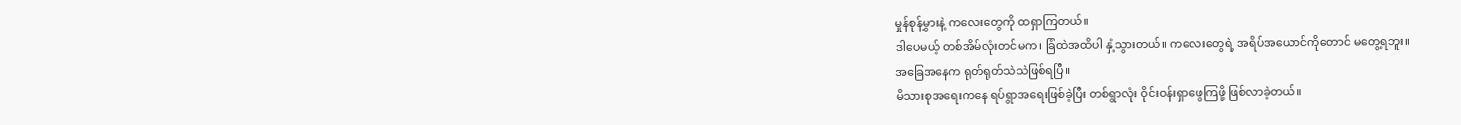မှုန်စုန်မွှားနဲ့ ကလေးတွေကို ထရှာကြတယ်။
ဒါပေမယ့် တစ်အိမ်လုံးတင်မက၊ ခြံထဲအထိပါ နှံ့သွားတယ်။ ကလေးတွေရဲ့ အရိပ်အယောင်ကိုတောင် မတွေ့ရဘူး။
အခြေအနေက ရုတ်ရုတ်သဲသဲဖြစ်ရပြီ။
မိသားစုအရေးကနေ ရပ်ရွာအရေးဖြစ်ခဲ့ပြီး တစ်ရွာလုံး ဝိုင်းဝန်းရှာဖွေကြဖို့ ဖြစ်လာခဲ့တယ်။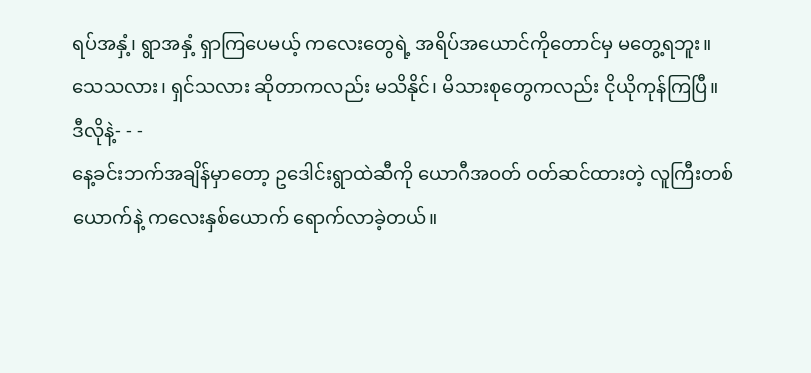ရပ်အနှံ့၊ ရွာအနှံ့ ရှာကြပေမယ့် ကလေးတွေရဲ့ အရိပ်အယောင်ကိုတောင်မှ မတွေ့ရဘူး။
သေသလား၊ ရှင်သလား ဆိုတာကလည်း မသိနိုင်၊ မိသားစုတွေကလည်း ငိုယိုကုန်ကြပြီ။
ဒီလိုနဲ့- - -
နေ့ခင်းဘက်အချိန်မှာတော့ ဥဒေါင်းရွာထဲဆီကို ယောဂီအဝတ် ဝတ်ဆင်ထားတဲ့ လူကြီးတစ်ယောက်နဲ့ ကလေးနှစ်ယောက် ရောက်လာခဲ့တယ်။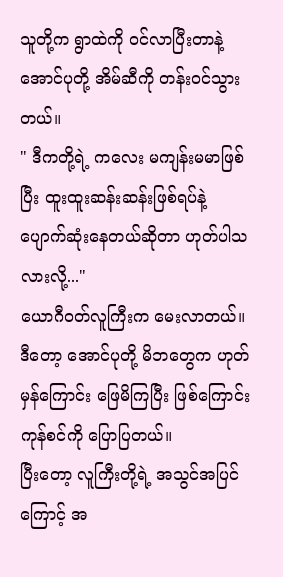သူတို့က ရွာထဲကို ဝင်လာပြီးတာနဲ့ အောင်ပုတို့ အိမ်ဆီကို တန်းဝင်သွားတယ်။
" ဒီကတို့ရဲ့ ကလေး မကျန်းမမာဖြစ်ပြီး ထူးထူးဆန်းဆန်းဖြစ်ရပ်နဲ့ ပျောက်ဆုံးနေတယ်ဆိုတာ ဟုတ်ပါသလားလို့..."
ယောဂီဝတ်လူကြီးက မေးလာတယ်။
ဒီတော့ အောင်ပုတို့ မိဘတွေက ဟုတ်မှန်ကြောင်း ဖြေမိကြပြီး ဖြစ်ကြောင်းကုန်စင်ကို ပြောပြတယ်။
ပြီးတော့ လူကြီးတို့ရဲ့ အသွင်အပြင်ကြောင့် အ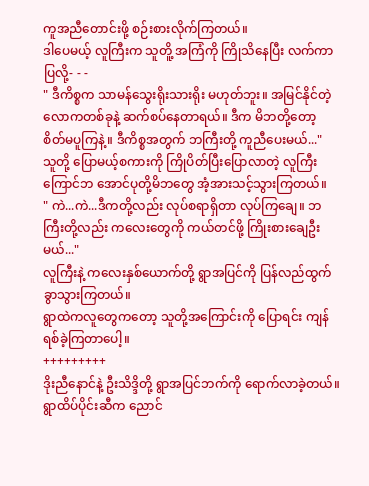ကူအညီတောင်းဖို့ စဉ်းစားလိုက်ကြတယ်။
ဒါပေမယ့် လူကြီးက သူတိူ့ အကြံကို ကြိုသိနေပြီး လက်ကာပြလို့- - -
" ဒီကိစ္စက သာမန်သွေးရိုးသားရိုး မဟုတ်ဘူး။ အမြင်နိုင်တဲ့ လောကတစ်ခုနဲ့ ဆက်စပ်နေတာရယ်။ ဒီက မိဘတို့တော့ စိတ်မပူကြနဲ့။ ဒီကိစ္စအတွက် ဘကြီးတို့ ကူညီပေးမယ်..."
သူတို့ ပြောမယ့်စကားကို ကြိုပိတ်ပြီးပြောလာတဲ့ လူကြီးကြောင်ဘ အောင်ပုတို့မိဘတွေ အံ့အားသင့်သွားကြတယ်။
" ကဲ...ကဲ...ဒီကတို့လည်း လုပ်စရာရှိတာ လုပ်ကြချေ။ ဘကြီးတို့လည်း ကလေးတွေကို ကယ်တင်ဖို့ ကြိုးစားချေဦးမယ်..."
လူကြီးနဲ့ ကလေးနှစ်ယောက်တို့ ရွာအပြင်ကို ပြန်လည်ထွက်ခွာသွားကြတယ်။
ရွာထဲကလူတွေကတော့ သူတို့အကြောင်းကို ပြောရင်း ကျန်ရစ်ခဲ့ကြတာပေါ့။
+++++++++
ဒိုးညီနောင်နဲ့ ဦးသိဒ္ဒိတို့ ရွာအပြင်ဘက်ကို ရောက်လာခဲ့တယ်။
ရွာထိပ်ပိုင်းဆီက ညောင်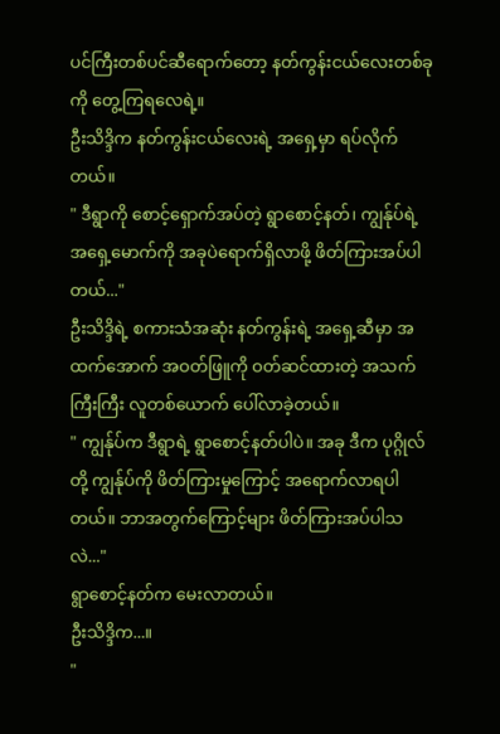ပင်ကြီးတစ်ပင်ဆီရောက်တော့ နတ်ကွန်းငယ်လေးတစ်ခုကို တွေ့ကြရလေရဲ့။
ဦးသိဒ္ဒိက နတ်ကွန်းငယ်လေးရဲ့ အရှေ့မှာ ရပ်လိုက်တယ်။
" ဒီရွာကို စောင့်ရှောက်အပ်တဲ့ ရွာစောင့်နတ်၊ ကျွန်ုပ်ရဲ့ အရှေ့မောက်ကို အခုပဲရောက်ရှိလာဖို့ ဖိတ်ကြားအပ်ပါတယ်..."
ဦးသိဒ္ဒိရဲ့ စကားသံအဆုံး နတ်ကွန်းရဲ့ အရှေ့ဆီမှာ အထက်အောက် အဝတ်ဖြူကို ဝတ်ဆင်ထားတဲ့ အသက်ကြီးကြီး လူတစ်ယောက် ပေါ်လာခဲ့တယ်။
" ကျွန်ုပ်က ဒီရွာရဲ့ ရွာစောင့်နတ်ပါပဲ။ အခု ဒီက ပုဂ္ဂိုလ်တို့ ကျွန်ုပ်ကို ဖိတ်ကြားမှုကြောင့် အရောက်လာရပါတယ်။ ဘာအတွက်ကြောင့်များ ဖိတ်ကြားအပ်ပါသလဲ..."
ရွာစောင့်နတ်က မေးလာတယ်။
ဦးသိဒ္ဒိက...။
"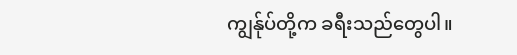ကျွန်ုပ်တို့က ခရီးသည်တွေပါ။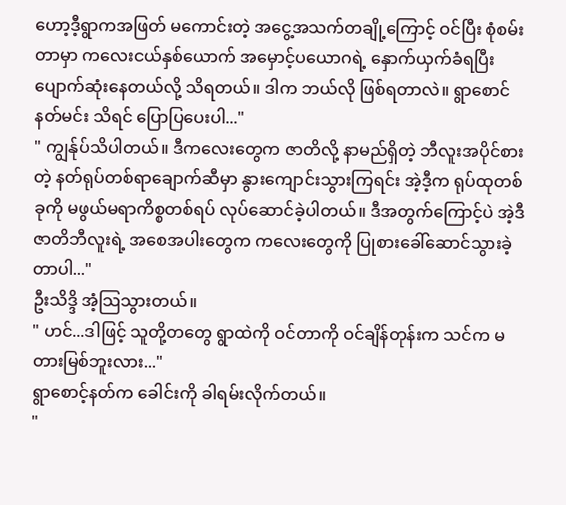ဟော့ဒီ့ရွာကအဖြတ် မကောင်းတဲ့ အငွေ့အသက်တချို့ကြောင့် ဝင်ပြီး စုံစမ်းတာမှာ ကလေးငယ်နှစ်ယောက် အမှောင့်ပယောဂရဲ့ နှောက်ယှက်ခံရပြီး ပျောက်ဆုံးနေတယ်လို့ သိရတယ်။ ဒါက ဘယ်လို ဖြစ်ရတာလဲ။ ရွာစောင်နတ်မင်း သိရင် ပြောပြပေးပါ..."
" ကျွန်ုပ်သိပါတယ်။ ဒီကလေးတွေက ဇာတိလို့ နာမည်ရှိတဲ့ ဘီလူးအပိုင်စားတဲ့ နတ်ရုပ်တစ်ရာချောက်ဆီမှာ နွားကျောင်းသွားကြရင်း အဲ့ဒီ့က ရုပ်ထုတစ်ခုကို မဖွယ်မရာကိစ္စတစ်ရပ် လုပ်ဆောင်ခဲ့ပါတယ်။ ဒီအတွက်ကြောင့်ပဲ အဲ့ဒီ ဇာတိဘီလူးရဲ့ အစေအပါးတွေက ကလေးတွေကို ပြုစားခေါ်ဆောင်သွားခဲ့တာပါ..."
ဦးသိဒ္ဒိ အံ့သြသွားတယ်။
" ဟင်...ဒါဖြင့် သူတို့တတွေ ရွာထဲကို ဝင်တာကို ဝင်ချိန်တုန်းက သင်က မတားမြစ်ဘူးလား..."
ရွာစောင့်နတ်က ခေါင်းကို ခါရမ်းလိုက်တယ်။
"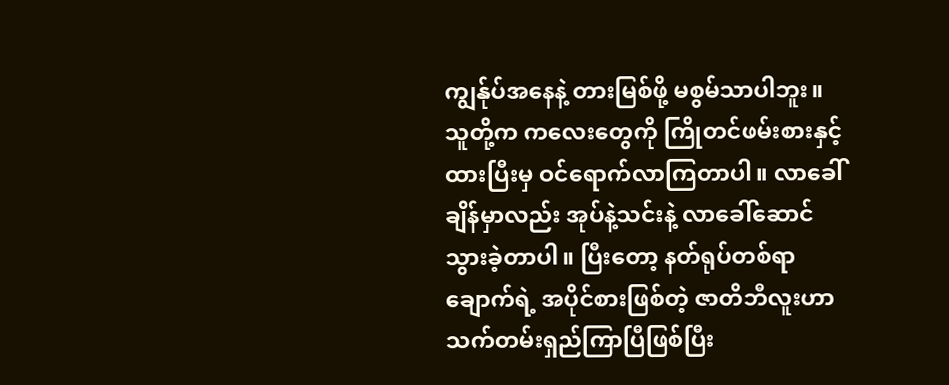ကျွန်ုပ်အနေနဲ့ တားမြစ်ဖို့ မစွမ်သာပါဘူး။ သူတို့က ကလေးတွေကို ကြိုတင်ဖမ်းစားနှင့်ထားပြီးမှ ဝင်ရောက်လာကြတာပါ။ လာခေါ်ချိန်မှာလည်း အုပ်နဲ့သင်းနဲ့ လာခေါ်ဆောင်သွားခဲ့တာပါ။ ပြီးတော့ နတ်ရုပ်တစ်ရာချောက်ရဲ့ အပိုင်စားဖြစ်တဲ့ ဇာတိဘီလူးဟာ သက်တမ်းရှည်ကြာပြီဖြစ်ပြီး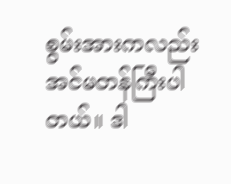စွမ်းအားကလည်း အင်မတန်ကြီးပါတယ်။ ဒါ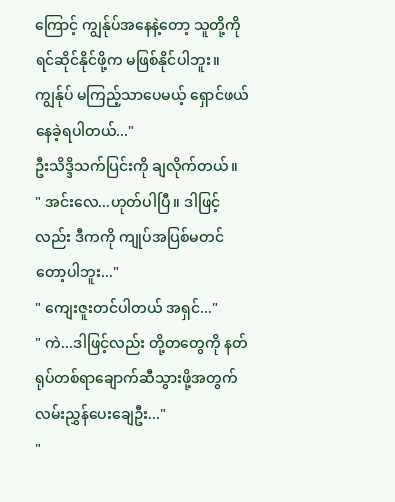ကြောင့် ကျွန်ုပ်အနေနဲ့တော့ သူတို့ကို ရင်ဆိုင်နိုင်ဖို့က မဖြစ်နိုင်ပါဘူး။ ကျွန်ုပ် မကြည့်သာပေမယ့် ရှောင်ဖယ်နေခဲ့ရပါတယ်..."
ဦးသိဒ္ဒိသက်ပြင်းကို ချလိုက်တယ်။
" အင်းလေ...ဟုတ်ပါပြီ။ ဒါဖြင့်လည်း ဒီကကို ကျုပ်အပြစ်မတင်တော့ပါဘူး..."
" ကျေးဇူးတင်ပါတယ် အရှင်..."
" ကဲ...ဒါဖြင့်လည်း တို့တတွေကို နတ်ရုပ်တစ်ရာချောက်ဆီသွားဖို့အတွက် လမ်းညွှန်ပေးချေဦး..."
"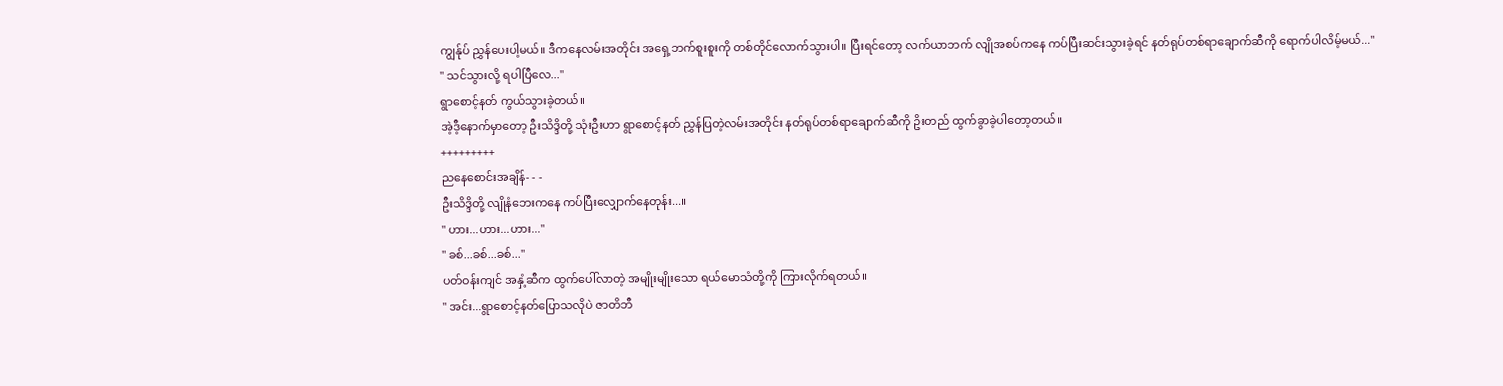ကျွန်ုပ် ညွှန်ပေးပါ့မယ်။ ဒီကနေလမ်းအတိုင်း အရှေ့ဘက်စူးစူးကို တစ်တိုင်လောက်သွားပါ။ ပြီးရင်တော့ လက်ယာဘက် လျိုအစပ်ကနေ ကပ်ပြီးဆင်းသွားခဲ့ရင် နတ်ရုပ်တစ်ရာချောက်ဆီကို ရောက်ပါလိမ့်မယ်..."
" သင်သွားလို့ ရပါပြီလေ..."
ရွာစောင့်နတ် ကွယ်သွားခဲ့တယ်။
အဲ့ဒီ့နောက်မှာတော့ ဦးသိဒ္ဒိတို့ သုံးဦးဟာ ရွာစောင့်နတ် ညွှန်ပြတဲ့လမ်းအတိုင်း နတ်ရုပ်တစ်ရာချောက်ဆီကို ဥိးတည် ထွက်ခွာခဲ့ပါတော့တယ်။
+++++++++
ညနေစောင်းအချိန်- - -
ဦးသိဒ္ဒိတို့ လျိုနံဘေးကနေ ကပ်ပြီးလျှောက်နေတုန်း...။
" ဟား...ဟား...ဟား..."
" ခစ်...ခစ်...ခစ်..."
ပတ်ဝန်းကျင် အနှံ့ဆီက ထွက်ပေါ်လာတဲ့ အမျိုးမျိုးသော ရယ်မောသံတို့ကို ကြားလိုက်ရတယ်။
" အင်း...ရွာစောင့်နတ်ပြောသလိုပဲ ဇာတိဘီ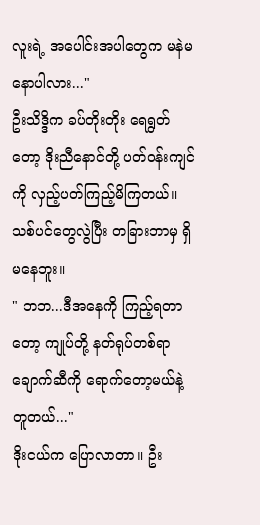လူးရဲ့ အပေါင်းအပါတွေက မနဲမနောပါလား..."
ဦးသိဒ္ဒိက ခပ်တိုးတိုး ရေရွတ်တော့ ဒိုးညီနောင်တို့ ပတ်ဝန်းကျင်ကို လှည့်ပတ်ကြည့်မိကြတယ်။ သစ်ပင်တွေလွဲပြီး တခြားဘာမှ ရှိမနေဘူး။
" ဘဘ...ဒီအနေကို ကြည့်ရတာတော့ ကျုပ်တို့ နတ်ရုပ်တစ်ရာ ချောက်ဆီကို ရောက်တော့မယ်နဲ့ တူတယ်..."
ဒိုးငယ်က ပြောလာတာ။ ဦး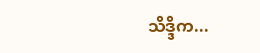သိဒ္ဒိက...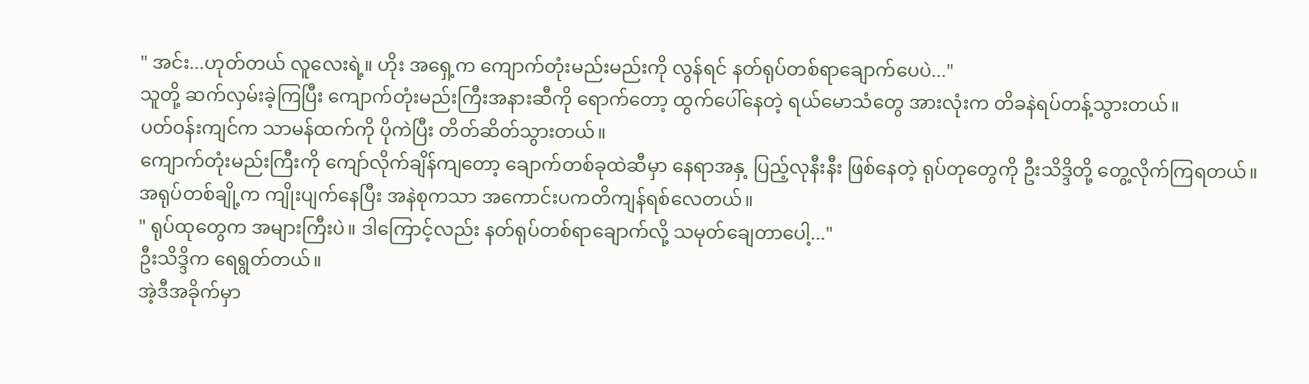" အင်း...ဟုတ်တယ် လူလေးရဲ့။ ဟိုး အရှေ့က ကျောက်တုံးမည်းမည်းကို လွန်ရင် နတ်ရုပ်တစ်ရာချောက်ပေပဲ..."
သူတို့ ဆက်လှမ်းခဲ့ကြပြီး ကျောက်တုံးမည်းကြီးအနားဆီကို ရောက်တော့ ထွက်ပေါ်နေတဲ့ ရယ်မောသံတွေ အားလုံးက တိခနဲရပ်တန့်သွားတယ်။
ပတ်ဝန်းကျင်က သာမန်ထက်ကို ပိုကဲပြီး တိတ်ဆိတ်သွားတယ်။
ကျောက်တုံးမည်းကြီးကို ကျော်လိုက်ချိန်ကျတော့ ချောက်တစ်ခုထဲဆီမှာ နေရာအနှ့ ပြည့်လုနီးနီး ဖြစ်နေတဲ့ ရုပ်တုတွေကို ဦးသိဒ္ဒိတို့ တွေ့လိုက်ကြရတယ်။
အရုပ်တစ်ချို့က ကျိုးပျက်နေပြီး အနဲစုကသာ အကောင်းပကတိကျန်ရစ်လေတယ်။
" ရုပ်ထုတွေက အများကြီးပဲ။ ဒါကြောင့်လည်း နတ်ရုပ်တစ်ရာချောက်လို့ သမုတ်ချေတာပေါ့..."
ဦးသိဒ္ဒိက ရေရွတ်တယ်။
အဲ့ဒီအခိုက်မှာ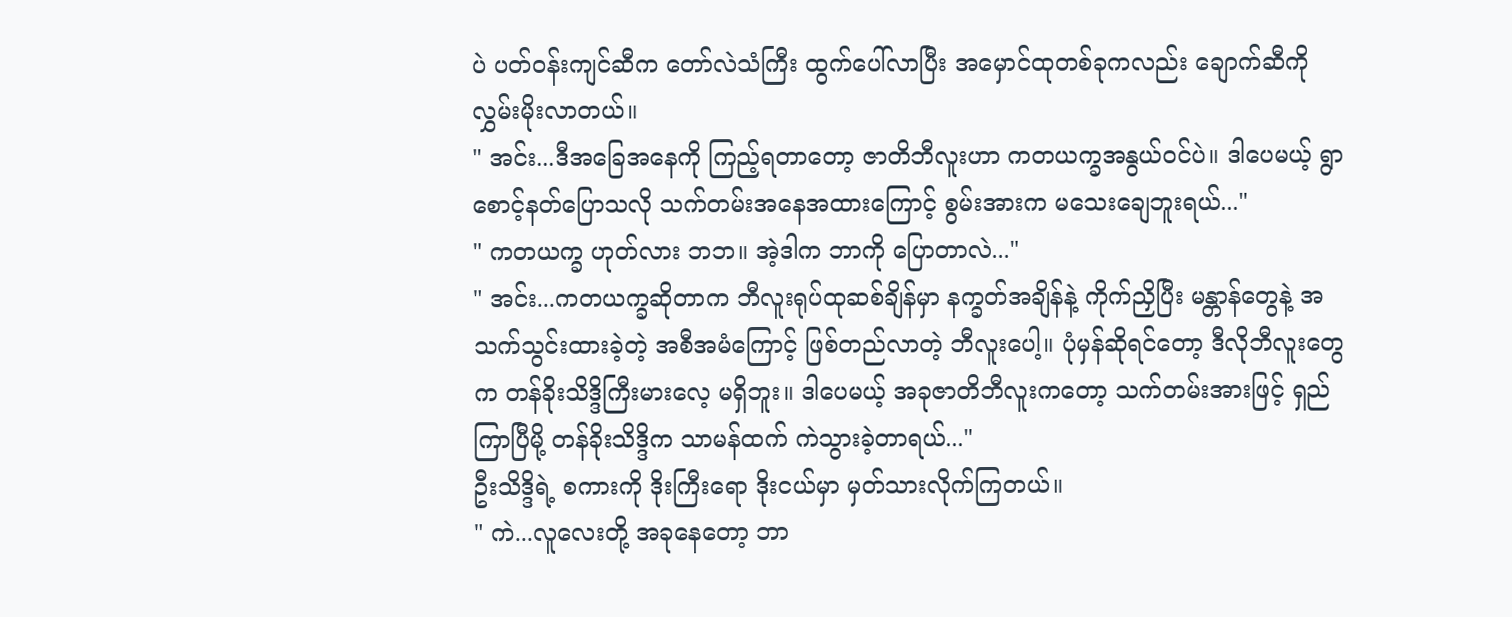ပဲ ပတ်ဝန်းကျင်ဆီက တော်လဲသံကြီး ထွက်ပေါ်လာပြီး အမှောင်ထုတစ်ခုကလည်း ချောက်ဆီကို လွှမ်းမိုးလာတယ်။
" အင်း...ဒီအခြေအနေကို ကြည့်ရတာတော့ ဇာတိဘီလူးဟာ ကတယက္ခအနွယ်ဝင်ပဲ။ ဒါပေမယ့် ရွာစောင့်နတ်ပြောသလို သက်တမ်းအနေအထားကြောင့် စွမ်းအားက မသေးချေဘူးရယ်..."
" ကတယက္ခ ဟုတ်လား ဘဘ။ အဲ့ဒါက ဘာကို ပြောတာလဲ..."
" အင်း...ကတယက္ခဆိုတာက ဘီလူးရုပ်ထုဆစ်ချိန်မှာ နက္ခတ်အချိန်နဲ့ ကိုက်ညှိပြီး မန္တာန်တွေနဲ့ အသက်သွင်းထားခဲ့တဲ့ အစီအမံကြောင့် ဖြစ်တည်လာတဲ့ ဘီလူးပေါ့။ ပုံမှန်ဆိုရင်တော့ ဒီလိုဘီလူးတွေက တန်ခိုးသိဒ္ဒိကြီးမားလေ့ မရှိဘူး။ ဒါပေမယ့် အခုဇာတိဘီလူးကတော့ သက်တမ်းအားဖြင့် ရှည်ကြာပြီမို့ တန်ခိုးသိဒ္ဒိက သာမန်ထက် ကဲသွားခဲ့တာရယ်..."
ဦးသိဒ္ဒိရဲ့ စကားကို ဒိုးကြီးရော ဒိုးငယ်မှာ မှတ်သားလိုက်ကြတယ်။
" ကဲ...လူလေးတို့ အခုနေတော့ ဘာ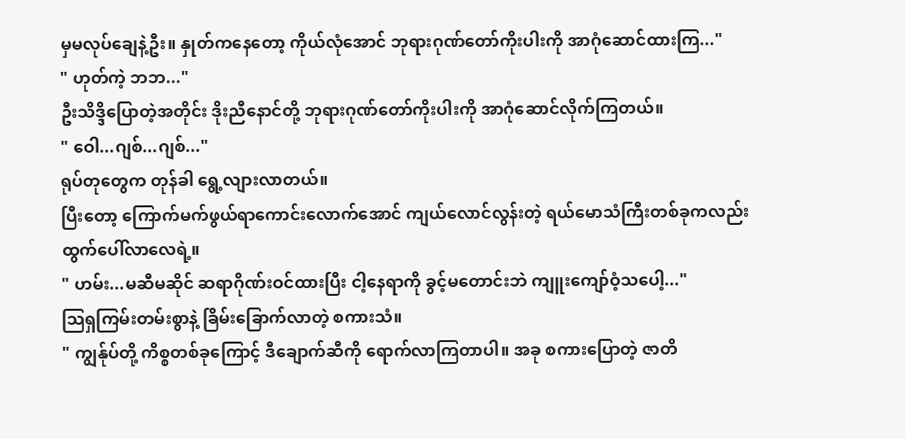မှမလုပ်ချေနဲ့ဦး။ နှုတ်ကနေတော့ ကိုယ်လုံအောင် ဘုရားဂုဏ်တော်ကိုးပါးကို အာဂုံဆောင်ထားကြ..."
" ဟုတ်ကဲ့ ဘဘ..."
ဦးသိဒ္ဒိပြောတဲ့အတိုင်း ဒိုးညီနောင်တို့ ဘုရားဂုဏ်တော်ကိုးပါးကို အာဂုံဆောင်လိုက်ကြတယ်။
" ဝေါ...ဂျစ်...ဂျစ်..."
ရုပ်တုတွေက တုန်ခါ ရွေ့လျားလာတယ်။
ပြီးတော့ ကြောက်မက်ဖွယ်ရာကောင်းလောက်အောင် ကျယ်လောင်လွန်းတဲ့ ရယ်မောသံကြီးတစ်ခုကလည်း ထွက်ပေါ်လာလေရဲ့။
" ဟမ်း...မဆီမဆိုင် ဆရာဂိုဏ်းဝင်ထားပြီး ငါ့နေရာကို ခွင့်မတောင်းဘဲ ကျူးကျော်ဝံ့သပေါ့..."
သြရှကြမ်းတမ်းစွာနဲ့ ခြိမ်းခြောက်လာတဲ့ စကားသံ။
" ကျွန်ုပ်တို့ ကိစ္စတစ်ခုကြောင့် ဒီချောက်ဆီကို ရောက်လာကြတာပါ။ အခု စကားပြောတဲ့ ဇာတိ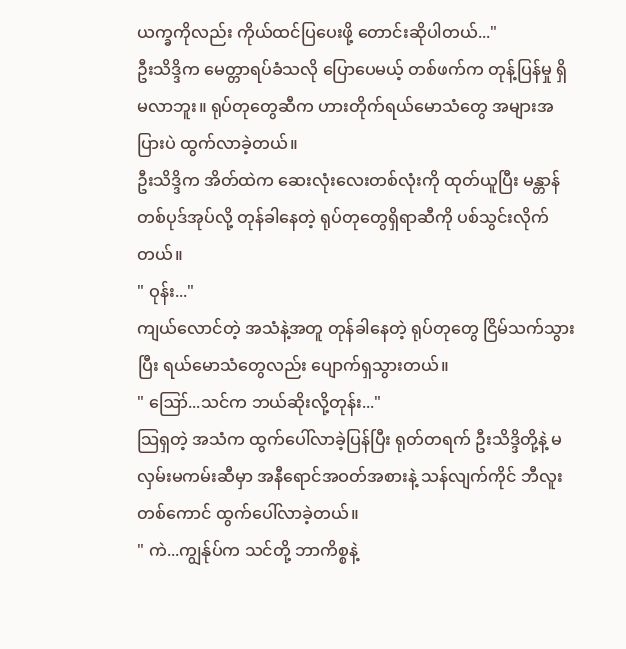ယက္ခကိုလည်း ကိုယ်ထင်ပြပေးဖို့ တောင်းဆိုပါတယ်..."
ဦးသိဒ္ဒိက မေတ္တာရပ်ခံသလို ပြောပေမယ့် တစ်ဖက်က တုန့်ပြန်မှု ရှိမလာဘူး။ ရုပ်တုတွေဆီက ဟားတိုက်ရယ်မောသံတွေ အများအပြားပဲ ထွက်လာခဲ့တယ်။
ဦးသိဒ္ဒိက အိတ်ထဲက ဆေးလုံးလေးတစ်လုံးကို ထုတ်ယူပြီး မန္တာန်တစ်ပုဒ်အုပ်လို့ တုန်ခါနေတဲ့ ရုပ်တုတွေရှိရာဆီကို ပစ်သွင်းလိုက်တယ်။
" ဝုန်း..."
ကျယ်လောင်တဲ့ အသံနဲ့အတူ တုန်ခါနေတဲ့ ရုပ်တုတွေ ငြိမ်သက်သွားပြီး ရယ်မောသံတွေလည်း ပျောက်ရှသွားတယ်။
" ဪ...သင်က ဘယ်ဆိုးလို့တုန်း..."
သြရှတဲ့ အသံက ထွက်ပေါ်လာခဲ့ပြန်ပြီး ရုတ်တရက် ဦးသိဒ္ဒိတို့နဲ့ မလှမ်းမကမ်းဆီမှာ အနီရောင်အဝတ်အစားနဲ့ သန်လျက်ကိုင် ဘီလူးတစ်ကောင် ထွက်ပေါ်လာခဲ့တယ်။
" ကဲ...ကျွန်ုပ်က သင်တို့ ဘာကိစ္စနဲ့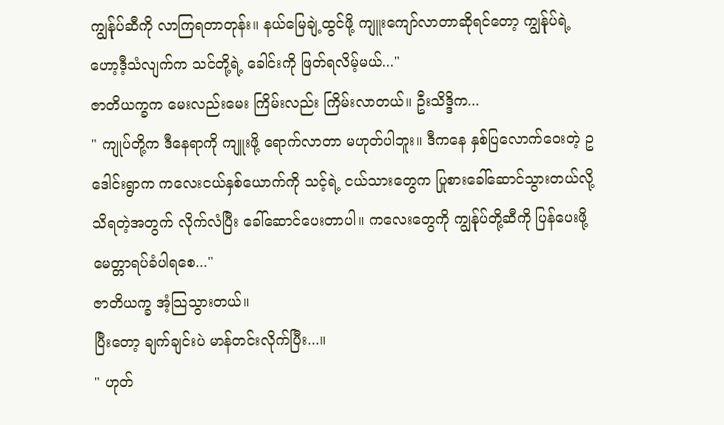ကျွန်ုပ်ဆီကို လာကြရတာတုန်း။ နယ်မြေချဲ့ထွင်ဖို့ ကျူးကျော်လာတာဆိုရင်တော့ ကျွန်ုပ်ရဲ့ ဟော့ဒီ့သံလျက်က သင်တို့ရဲ့ ခေါင်းကို ဖြတ်ရလိမ့်မယ်..."
ဇာတိယက္ခက မေးလည်းမေး ကြိမ်းလည်း ကြိမ်းလာတယ်။ ဦးသိဒ္ဒိက...
" ကျုပ်တို့က ဒီနေရာကို ကျူးဖို့ ရောက်လာတာ မဟုတ်ပါဘူး။ ဒီကနေ နှစ်ပြလောက်ဝေးတဲ့ ဥဒေါင်းရွာက ကလေးငယ်နှစ်ယောက်ကို သင့်ရဲ့ ငယ်သားတွေက ပြုစားခေါ်ဆောင်သွားတယ်လို့ သိရတဲ့အတွက် လိုက်လံပြီး ခေါ်ဆောင်ပေးတာပါ။ ကလေးတွေကို ကျွန်ုပ်တို့ဆီကို ပြန်ပေးဖို့ မေတ္တာရပ်ခံပါရစေ..."
ဇာတိယက္ခ အံ့သြသွားတယ်။
ပြီးတော့ ချက်ချင်းပဲ မာန်တင်းလိုက်ပြီး...။
" ဟုတ်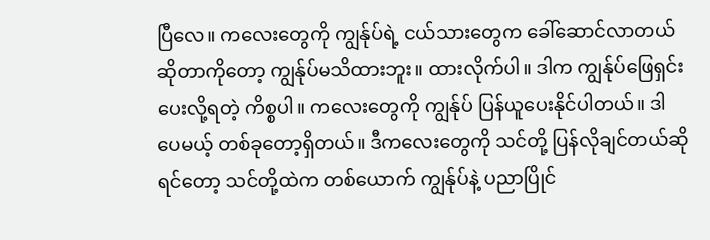ပြီလေ။ ကလေးတွေကို ကျွန်ုပ်ရဲ့ ငယ်သားတွေက ခေါ်ဆောင်လာတယ်ဆိုတာကိုတော့ ကျွန်ုပ်မသိထားဘူး။ ထားလိုက်ပါ။ ဒါက ကျွန်ုပ်ဖြေရှင်းပေးလို့ရတဲ့ ကိစ္စပါ။ ကလေးတွေကို ကျွန်ုပ် ပြန်ယူပေးနိုင်ပါတယ်။ ဒါပေမယ့် တစ်ခုတော့ရှိတယ်။ ဒီကလေးတွေကို သင်တို့ ပြန်လိုချင်တယ်ဆိုရင်တော့ သင်တို့ထဲက တစ်ယောက် ကျွန်ုပ်နဲ့ ပညာပြိုင်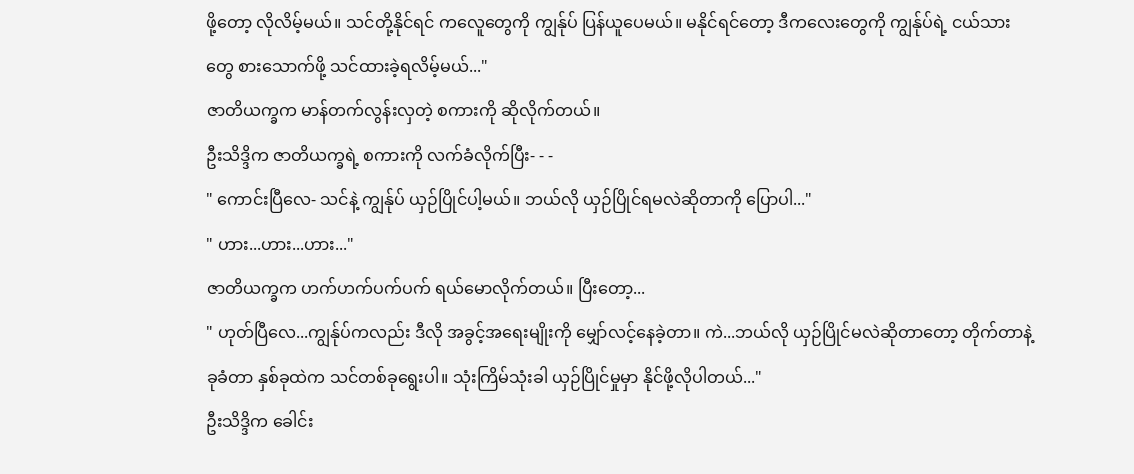ဖို့တော့ လိုလိမ့်မယ်။ သင်တို့နိုင်ရင် ကလေူတွေကို ကျွန်ုပ် ပြန်ယူပေမယ်။ မနိုင်ရင်တော့ ဒီကလေးတွေကို ကျွန်ုပ်ရဲ့ ငယ်သားတွေ စားသောက်ဖို့ သင်ထားခဲ့ရလိမ့်မယ်..."
ဇာတိယက္ခက မာန်တက်လွန်းလှတဲ့ စကားကို ဆိုလိုက်တယ်။
ဦးသိဒ္ဒိက ဇာတိယက္ခရဲ့ စကားကို လက်ခံလိုက်ပြီး- - -
" ကောင်းပြီလေ- သင်နဲ့ ကျွန်ုပ် ယှဉ်ပြိုင်ပါ့မယ်။ ဘယ်လို ယှဉ်ပြိုင်ရမလဲဆိုတာကို ပြောပါ..."
" ဟား...ဟား...ဟား..."
ဇာတိယက္ခက ဟက်ဟက်ပက်ပက် ရယ်မောလိုက်တယ်။ ပြီးတော့...
" ဟုတ်ပြီလေ...ကျွန်ုပ်ကလည်း ဒီလို အခွင့်အရေးမျိုးကို မျှော်လင့်နေခဲ့တာ။ ကဲ...ဘယ်လို ယှဉ်ပြိုင်မလဲဆိုတာတော့ တိုက်တာနဲ့ ခုခံတာ နှစ်ခုထဲက သင်တစ်ခုရွေးပါ။ သုံးကြိမ်သုံးခါ ယှဉ်ပြိုင်မှုမှာ နိုင်ဖို့လိုပါတယ်..."
ဦးသိဒ္ဒိက ခေါင်း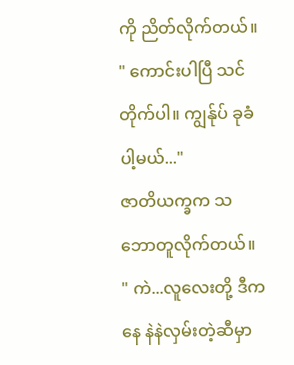ကို ညိတ်လိုက်တယ်။
" ကောင်းပါပြီ သင်တိုက်ပါ။ ကျွန်ုပ် ခုခံပါ့မယ်..."
ဇာတိယက္ခက သဘောတူလိုက်တယ်။
" ကဲ...လူလေးတို့ ဒီကနေ နဲနဲလှမ်းတဲ့ဆီမှာ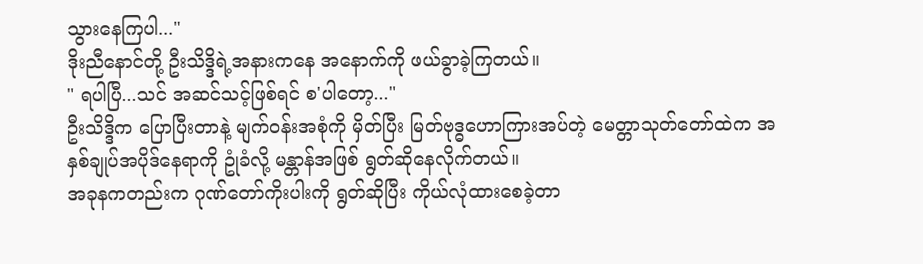သွားနေကြပါ..."
ဒိုးညီနောင်တို့ ဦးသိဒ္ဒိရဲ့အနားကနေ အနောက်ကို ဖယ်ခွာခဲ့ကြတယ်။
" ရပါပြီ...သင် အဆင်သင့်ဖြစ်ရင် စ'ပါတော့..."
ဦးသိဒ္ဒိက ပြောပြီးတာနဲ့ မျက်ဝန်းအစုံကို မှိတ်ပြီး မြတ်ဗုဒ္ဓဟောကြားအပ်တဲ့ မေတ္တာသုတ်တော်ထဲက အနှစ်ချုပ်အပိုဒ်နေရာကို ဥုံခံလို့ မန္တာန်အဖြစ် ရွတ်ဆိုနေလိုက်တယ်။
အခုနကတည်းက ဂုဏ်တော်ကိုးပါးကို ရွတ်ဆိုပြီး ကိုယ်လုံထားစေခဲ့တာ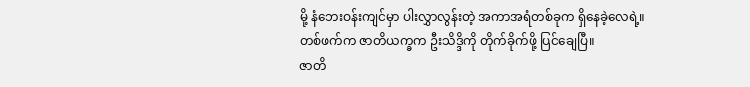မို့ နံဘေးဝန်းကျင်မှာ ပါးလွှာလွန်းတဲ့ အကာအရံတစ်ခုက ရှိနေခဲ့လေရဲ့။
တစ်ဖက်က ဇာတိယက္ခက ဦးသိဒ္ဒိကို တိုက်ခိုက်ဖို့ ပြင်ချေပြီ။
ဇာတိ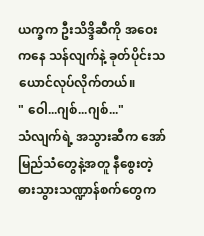ယက္ခက ဦးသိဒ္ဒိဆီကို အဝေးကနေ သန်လျက်နဲ့ ခုတ်ပိုင်းသယောင်လုပ်လိုက်တယ်။
" ဝေါ...ဂျစ်...ဂျစ်..."
သံလျက်ရဲ့ အသွားဆီက အော်မြည်သံတွေနဲ့အတူ နီစွေးတဲ့ ဓားသွားသဏ္ဍာန်စက်တွေက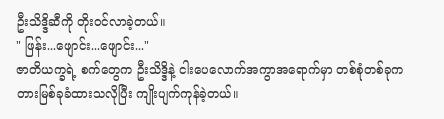ဦးသိဒ္ဒိဆီကို တိုးဝင်လာခဲ့တယ်။
" ဖြန်း...ဖျောင်း...ဖျောင်း..."
ဇာတိယက္ခရဲ့ စက်တွေက ဦးသိဒ္ဒိနဲ့ ငါးပေလောက်အကွာအရောက်မှာ တစ်စုံတစ်ခုက တားမြစ်ခုခံထားသလိုပြီး ကျိုးပျက်ကုန်ခဲ့တယ်။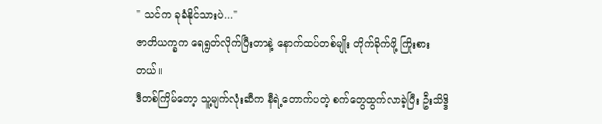" သင်က ခုခံနိုင်သားပဲ..."
ဇာတိယက္ခက ရေရွတ်လိုက်ပြီးတာနဲ့ နောက်ထပ်တစ်မျိုး တိုက်ခိုက်ဖို့ ကြိုးစားတယ်။
ဒီတစ်ကြိမ်တော့ သူ့မျက်လုံးဆီက နီရဲ့တောက်ပတဲ့ စက်တွေထွက်လာခဲ့ပြီး ဦးသိဒ္ဒိ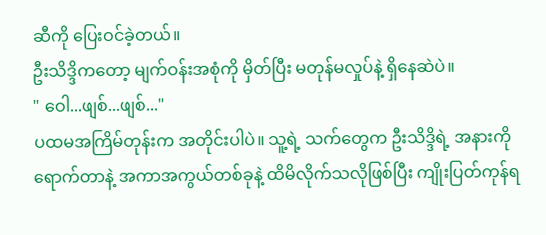ဆီကို ပြေးဝင်ခဲ့တယ်။
ဦးသိဒ္ဒိကတော့ မျက်ဝန်းအစုံကို မှိတ်ပြီး မတုန်မလှုပ်နဲ့ ရှိနေဆဲပဲ။
" ဝေါ...ဖျစ်...ဖျစ်..."
ပထမအကြိမ်တုန်းက အတိုင်းပါပဲ။ သူ့ရဲ့ သက်တွေက ဦးသိဒ္ဒိရဲ့ အနားကို ရောက်တာနဲ့ အကာအကွယ်တစ်ခုနဲ့ ထိမိလိုက်သလိုဖြစ်ပြီး ကျိုးပြတ်ကုန်ရ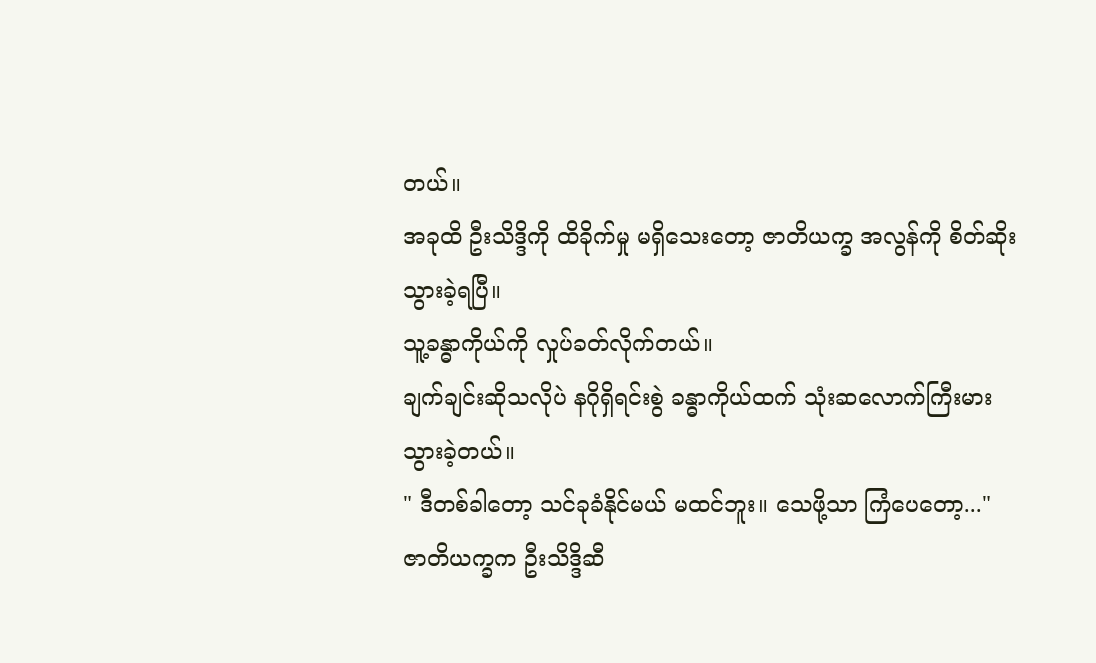တယ်။
အခုထိ ဦးသိဒ္ဒိကို ထိခိုက်မှု မရှိသေးတော့ ဇာတိယက္ခ အလွန်ကို စိတ်ဆိုးသွားခဲ့ရပြီ။
သူ့ခန္ဓာကိုယ်ကို လှုပ်ခတ်လိုက်တယ်။
ချက်ချင်းဆိုသလိုပဲ နဂိုရှိရင်းစွဲ ခန္ဓာကိုယ်ထက် သုံးဆလောက်ကြီးမားသွားခဲ့တယ်။
" ဒီတစ်ခါတော့ သင်ခုခံနိုင်မယ် မထင်ဘူး။ သေဖို့သာ ကြံပေတော့..."
ဇာတိယက္ခက ဦးသိဒ္ဒိဆီ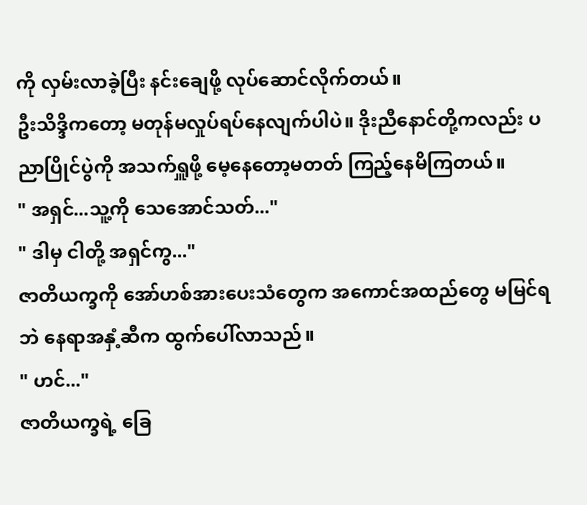ကို လှမ်းလာခဲ့ပြီး နင်းချေဖို့ လုပ်ဆောင်လိုက်တယ်။
ဦးသိဒ္ဒိကတော့ မတုန်မလှုပ်ရပ်နေလျက်ပါပဲ။ ဒိုးညီနောင်တို့ကလည်း ပညာပြိုင်ပွဲကို အသက်ရှူဖို့ မေ့နေတော့မတတ် ကြည့်နေမိကြတယ်။
" အရှင်...သူ့ကို သေအောင်သတ်..."
" ဒါမှ ငါတို့ အရှင်ကွ..."
ဇာတိယက္ခကို အော်ဟစ်အားပေးသံတွေက အကောင်အထည်တွေ မမြင်ရဘဲ နေရာအနှံ့ဆီက ထွက်ပေါ်လာသည်။
" ဟင်..."
ဇာတိယက္ခရဲ့ ခြေ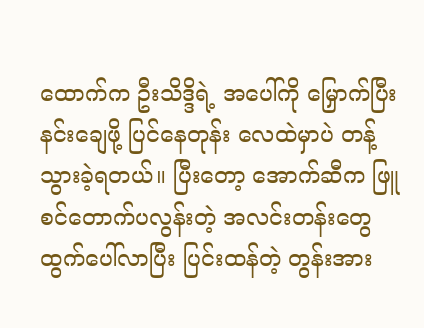ထောက်က ဦးသိဒ္ဒိရဲ့ အပေါ်ကို မြှောက်ပြီး နင်းချေဖို့ ပြင်နေတုန်း လေထဲမှာပဲ တန့်သွားခဲ့ရတယ်။ ပြီးတော့ အောက်ဆီက ဖြူစင်တောက်ပလွန်းတဲ့ အလင်းတန်းတွေ ထွက်ပေါ်လာပြီး ပြင်းထန်တဲ့ တွန်းအား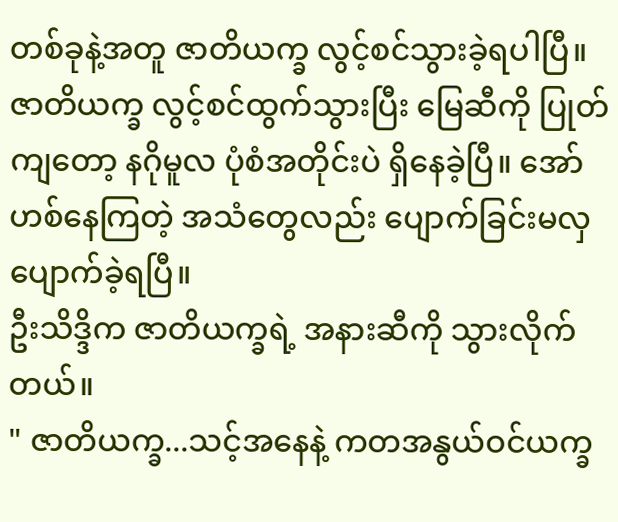တစ်ခုနဲ့အတူ ဇာတိယက္ခ လွင့်စင်သွားခဲ့ရပါပြီ။
ဇာတိယက္ခ လွင့်စင်ထွက်သွားပြီး မြေဆီကို ပြုတ်ကျတော့ နဂိုမူလ ပုံစံအတိုင်းပဲ ရှိနေခဲ့ပြီ။ အော်ဟစ်နေကြတဲ့ အသံတွေလည်း ပျောက်ခြင်းမလှ ပျောက်ခဲ့ရပြီ။
ဦးသိဒ္ဒိက ဇာတိယက္ခရဲ့ အနားဆီကို သွားလိုက်တယ်။
" ဇာတိယက္ခ...သင့်အနေနဲ့ ကတအနွယ်ဝင်ယက္ခ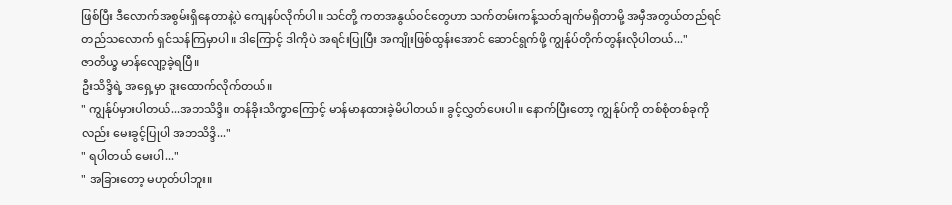ဖြစ်ပြီး ဒီလောက်အစွမ်းရှိနေတာနဲ့ပဲ ကျေနပ်လိုက်ပါ။ သင်တို့ ကတအနွယ်ဝင်တွေဟာ သက်တမ်းကန့်သတ်ချက်မရှိတာမို့ အမှီအတွယ်တည်ရင် တည်သလောက် ရှင်သန်ကြမှာပါ။ ဒါကြောင့် ဒါကိုပဲ အရင်းပြုပြီး အကျိုးဖြစ်ထွန်းအောင် ဆောင်ရွက်ဖို့ ကျွန်ုပ်တိုက်တွန်းလိုပါတယ်..."
ဇာတိယ္ခ မာန်လျော့ခဲ့ရပြီ။
ဦးသိဒ္ဒိရဲ့ အရှေ့မှာ ဒူးထောက်လိုက်တယ်။
" ကျွန်ုပ်မှားပါတယ်...အဘသိဒ္ဒိ။ တန်ခိုးသိက္ခာကြောင့် မာန်မာနထားခဲ့မိပါတယ်။ ခွင့်လွှတ်ပေးပါ။ နောက်ပြီးတော့ ကျွန်ုပ်ကို တစ်စုံတစ်ခုကိုလည်း မေးခွင့်ပြုပါ အဘသိဒ္ဒိ..."
" ရပါတယ် မေးပါ..."
" အခြားတော့ မဟုတ်ပါဘူး။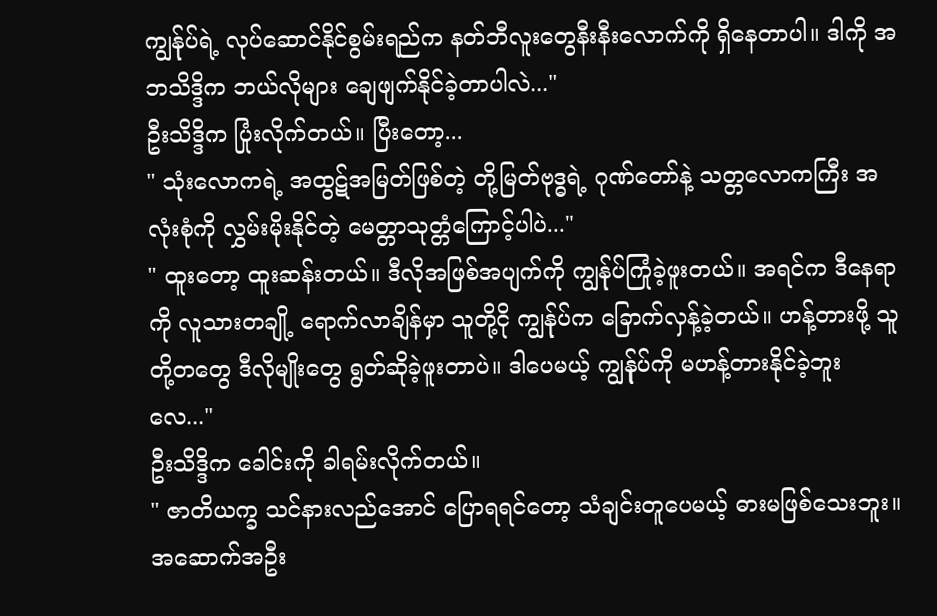ကျွန်ုပ်ရဲ့ လုပ်ဆောင်နိုင်စွမ်းရည်က နတ်ဘီလူးတွေနီးနီးလောက်ကို ရှိနေတာပါ။ ဒါကို အဘသိဒ္ဒိက ဘယ်လိုများ ချေဖျက်နိုင်ခဲ့တာပါလဲ..."
ဦးသိဒ္ဒိက ပြုံးလိုက်တယ်။ ပြီးတော့...
" သုံးလောကရဲ့ အထွဋ်အမြတ်ဖြစ်တဲ့ တို့မြတ်ဗုဒ္ဓရဲ့ ဂုဏ်တော်နဲ့ သတ္တလောကကြီး အလုံးစုံကို လွှမ်းမိုးနိုင်တဲ့ မေတ္တာသုတ္တံကြောင့်ပါပဲ..."
" ထူးတော့ ထူးဆန်းတယ်။ ဒီလိုအဖြစ်အပျက်ကို ကျွန်ုပ်ကြုံခဲ့ဖူးတယ်။ အရင်က ဒီနေရာကို လူသားတချို့ ရောက်လာချိန်မှာ သူတို့ငို ကျွန်ုပ်က ခြောက်လှန့်ခဲ့တယ်။ ဟန့်တားဖို့ သူတို့တတွေ ဒီလိုမျိုးတွေ ရွတ်ဆိုခဲ့ဖူးတာပဲ။ ဒါပေမယ့် ကျွန်ုပ်ကို မဟန့်တားနိုင်ခဲ့ဘူးလေ..."
ဦးသိဒ္ဒိက ခေါင်းကို ခါရမ်းလိုက်တယ်။
" ဇာတိယက္ခ သင်နားလည်အောင် ပြောရရင်တော့ သံချင်းတူပေမယ့် ဓားမဖြစ်သေးဘူး။ အဆောက်အဦး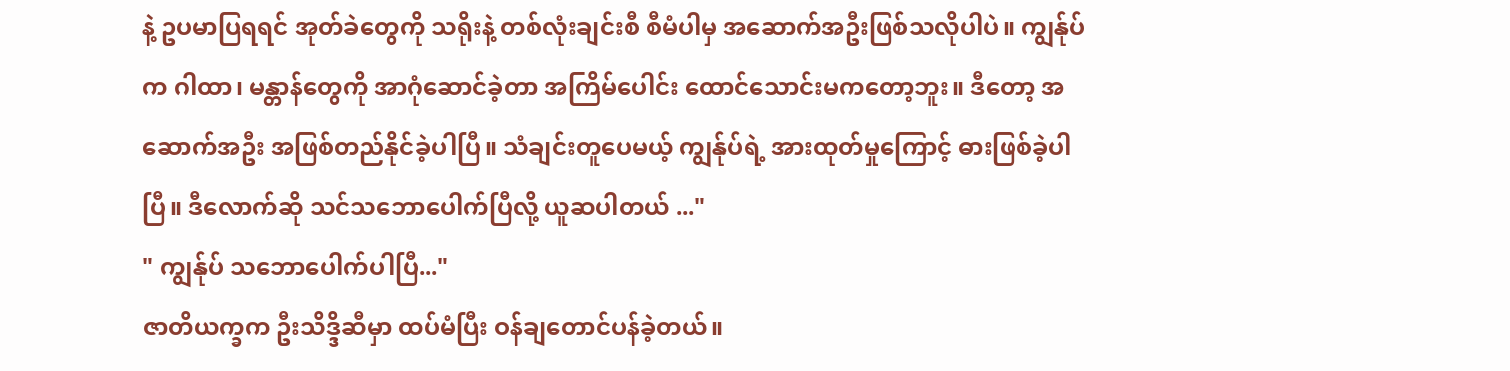နဲ့ ဥပမာပြရရင် အုတ်ခဲတွေကို သရိုးနဲ့ တစ်လုံးချင်းစီ စီမံပါမှ အဆောက်အဦးဖြစ်သလိုပါပဲ။ ကျွန်ုပ်က ဂါထာ၊ မန္တာန်တွေကို အာဂုံဆောင်ခဲ့တာ အကြိမ်ပေါင်း ထောင်သောင်းမကတော့ဘူး။ ဒီတော့ အဆောက်အဦး အဖြစ်တည်နိုင်ခဲ့ပါပြီ။ သံချင်းတူပေမယ့် ကျွန်ုပ်ရဲ့ အားထုတ်မှုကြောင့် ဓားဖြစ်ခဲ့ပါပြီ။ ဒီလောက်ဆို သင်သဘောပေါက်ပြီလို့ ယူဆပါတယ် ..."
" ကျွန်ုပ် သဘောပေါက်ပါပြီ..."
ဇာတိယက္ခက ဦးသိဒ္ဒိဆီမှာ ထပ်မံပြီး ဝန်ချတောင်ပန်ခဲ့တယ်။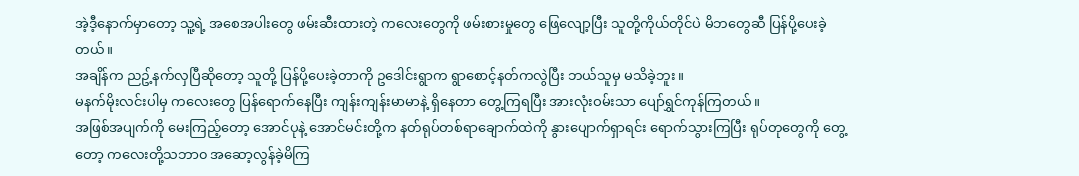အဲ့ဒီ့နောက်မှာတော့ သူ့ရဲ့ အစေအပါးတွေ ဖမ်းဆီးထားတဲ့ ကလေးတွေကို ဖမ်းစားမှုတွေ ဖြေလျော့ပြီး သူတို့ကိုယ်တိုင်ပဲ မိဘတွေဆီ ပြန်ပို့ပေးခဲ့တယ်။
အချိန်က ညဥ့်နက်လှပြီဆိုတော့ သူတို့ ပြန်ပို့ပေးခဲ့တာကို ဥဒေါင်းရွာက ရွာစောင့်နတ်ကလွဲပြီး ဘယ်သူမှ မသိခဲ့ဘူး။
မနက်မိုးလင်းပါမှ ကလေးတွေ ပြန်ရောက်နေပြီး ကျန်းကျန်းမာမာနဲ့ ရှိနေတာ တွေ့ကြရပြီး အားလုံးဝမ်းသာ ပျော်ရွှင်ကုန်ကြတယ်။
အဖြစ်အပျက်ကို မေးကြည့်တော့ အောင်ပုနဲ့ အောင်မင်းတို့က နတ်ရုပ်တစ်ရာချောက်ထဲကို နွားပျောက်ရှာရင်း ရောက်သွားကြပြီး ရုပ်တုတွေကို တွေ့တော့ ကလေးတို့သဘာ၀ အဆော့လွန်ခဲ့မိကြ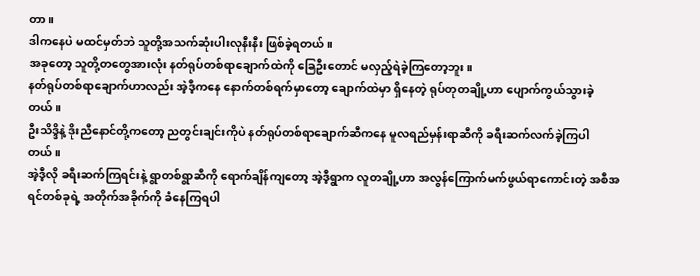တာ။
ဒါကနေပဲ မထင်မှတ်ဘဲ သူတို့အသက်ဆုံးပါးလုနီးနီး ဖြစ်ခဲ့ရတယ်။
အခုတော့ သူတို့တတွေအားလုံး နတ်ရုပ်တစ်ရာချောက်ထဲကို ခြေဦးတောင် မလှည့်ရဲခဲ့ကြတော့ဘူး။
နတ်ရုပ်တစ်ရာချောက်ဟာလည်း အဲ့ဒီ့ကနေ နောက်တစ်ရက်မှာတော့ ချောက်ထဲမှာ ရှိနေတဲ့ ရုပ်တုတချို့ဟာ ပျောက်ကွယ်သွားခဲ့တယ်။
ဦးသိဒ္ဒိနဲ့ ဒိုးညီနောင်တို့ကတော့ ညတွင်းချင်းကိုပဲ နတ်ရုပ်တစ်ရာချောက်ဆီကနေ မူလရည်မှန်းရာဆီကို ခရီးဆက်လက်ခဲ့ကြပါတယ်။
အဲ့ဒီ့လို ခရီးဆက်ကြရင်းနဲ့ ရွာတစ်ရွာဆီကို ရောက်ချိန်ကျတော့ အဲ့ဒီ့ရွာက လူတချို့ဟာ အလွန်ကြောက်မက်ဖွယ်ရာကောင်းတဲ့ အစီအရင်တစ်ခုရဲ့ အတိုက်အခိုက်ကို ခံနေကြရပါ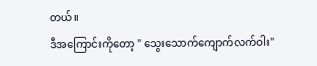တယ်။
ဒီအကြောင်းကိုတော့ " သွေးသောက်ကျောက်လက်ဝါး"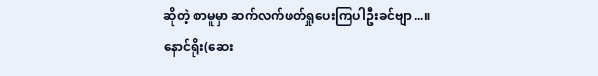ဆိုတဲ့ စာမူမှာ ဆက်လက်ဖတ်ရှုပေးကြပါဦးခင်ဗျာ...။
နောင်ရိုး(ဆေး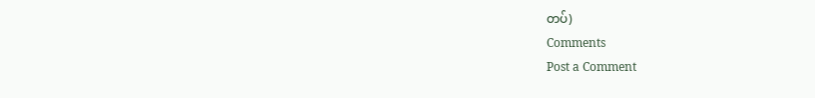တပ်)
Comments
Post a Comment